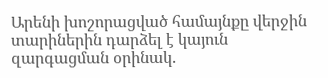Արենի խոշորացված համայնքը վերջին տարիներին դարձել է կայուն զարգացման օրինակ.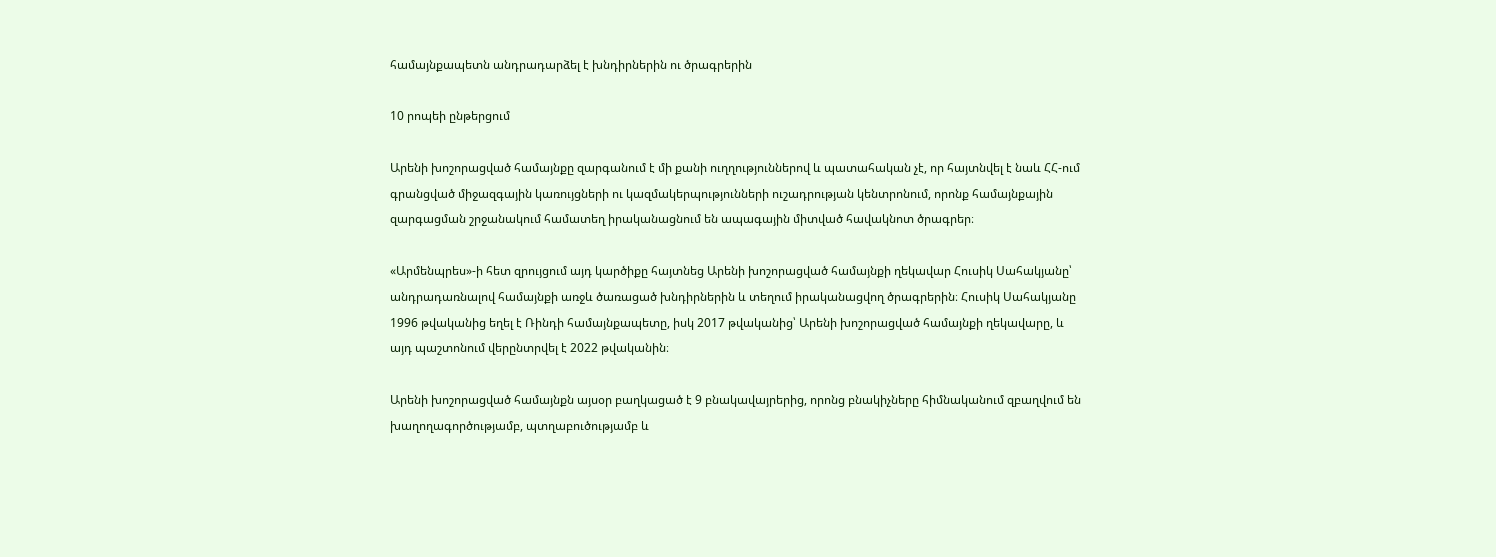համայնքապետն անդրադարձել է խնդիրներին ու ծրագրերին

10 րոպեի ընթերցում

Արենի խոշորացված համայնքը զարգանում է մի քանի ուղղություններով և պատահական չէ, որ հայտնվել է նաև ՀՀ-ում գրանցված միջազգային կառույցների ու կազմակերպությունների ուշադրության կենտրոնում, որոնք համայնքային զարգացման շրջանակում համատեղ իրականացնում են ապագային միտված հավակնոտ ծրագրեր։

«Արմենպրես»-ի հետ զրույցում այդ կարծիքը հայտնեց Արենի խոշորացված համայնքի ղեկավար Հուսիկ Սահակյանը՝ անդրադառնալով համայնքի առջև ծառացած խնդիրներին և տեղում իրականացվող ծրագրերին։ Հուսիկ Սահակյանը 1996 թվականից եղել է Ռինդի համայնքապետը, իսկ 2017 թվականից՝ Արենի խոշորացված համայնքի ղեկավարը, և այդ պաշտոնում վերընտրվել է 2022 թվականին։

Արենի խոշորացված համայնքն այսօր բաղկացած է 9 բնակավայրերից, որոնց բնակիչները հիմնականում զբաղվում են խաղողագործությամբ, պտղաբուծությամբ և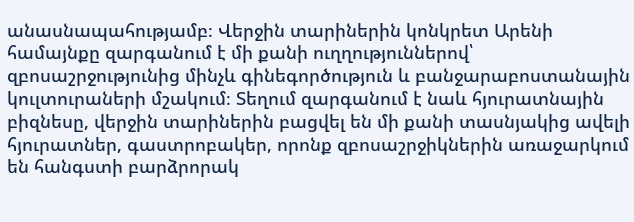անասնապահությամբ։ Վերջին տարիներին կոնկրետ Արենի համայնքը զարգանում է մի քանի ուղղություններով՝ զբոսաշրջությունից մինչև գինեգործություն և բանջարաբոստանային կուլտուրաների մշակում։ Տեղում զարգանում է նաև հյուրատնային բիզնեսը, վերջին տարիներին բացվել են մի քանի տասնյակից ավելի հյուրատներ, գաստրոբակեր, որոնք զբոսաշրջիկներին առաջարկում են հանգստի բարձրորակ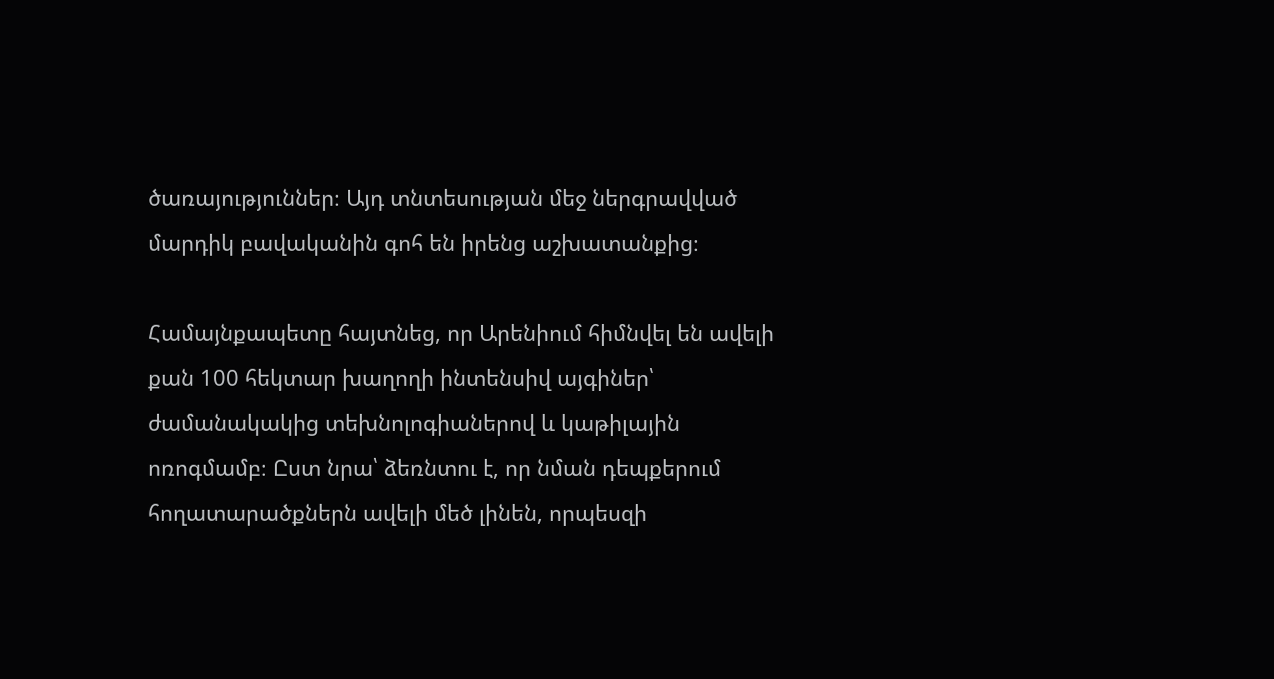ծառայություններ։ Այդ տնտեսության մեջ ներգրավված մարդիկ բավականին գոհ են իրենց աշխատանքից։

Համայնքապետը հայտնեց, որ Արենիում հիմնվել են ավելի քան 100 հեկտար խաղողի ինտենսիվ այգիներ՝ ժամանակակից տեխնոլոգիաներով և կաթիլային ոռոգմամբ։ Ըստ նրա՝ ձեռնտու է, որ նման դեպքերում հողատարածքներն ավելի մեծ լինեն, որպեսզի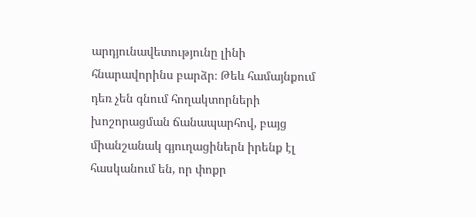արդյունավետությունը լինի հնարավորինս բարձր։ Թեև համայնքում դեռ չեն գնում հողակտորների խոշորացման ճանապարհով, բայց միանշանակ գյուղացիներն իրենք էլ հասկանում են, որ փոքր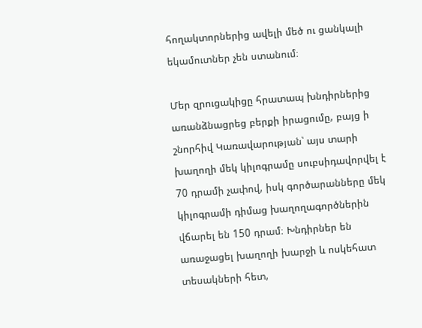հողակտորներից ավելի մեծ ու ցանկալի եկամուտներ չեն ստանում։

Մեր զրուցակիցը հրատապ խնդիրներից առանձնացրեց բերքի իրացումը, բայց ի շնորհիվ Կառավարության՝ այս տարի խաղողի մեկ կիլոգրամը սուբսիդավորվել է 70 դրամի չափով, իսկ գործարանները մեկ կիլոգրամի դիմաց խաղողագործներին վճարել են 150 դրամ։ Խնդիրներ են առաջացել խաղողի խարջի և ոսկեհատ տեսակների հետ,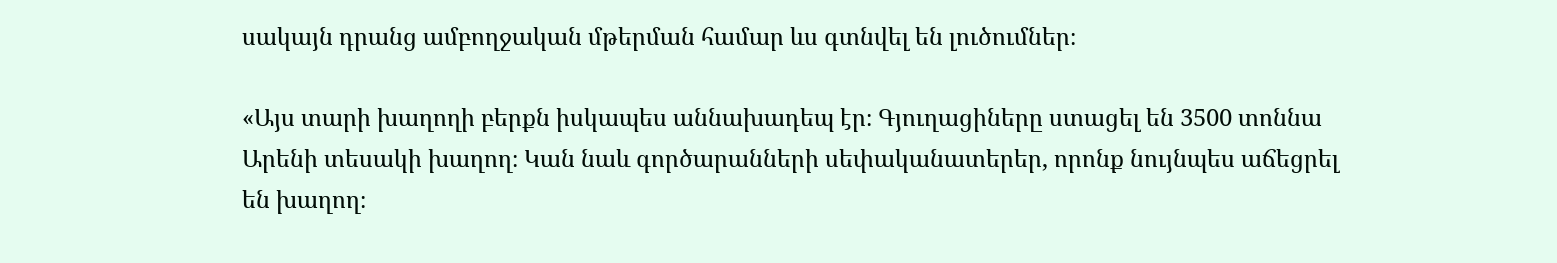սակայն դրանց ամբողջական մթերման համար ևս գտնվել են լուծումներ։

«Այս տարի խաղողի բերքն իսկապես աննախադեպ էր։ Գյուղացիները ստացել են 3500 տոննա Արենի տեսակի խաղող։ Կան նաև գործարանների սեփականատերեր, որոնք նույնպես աճեցրել են խաղող։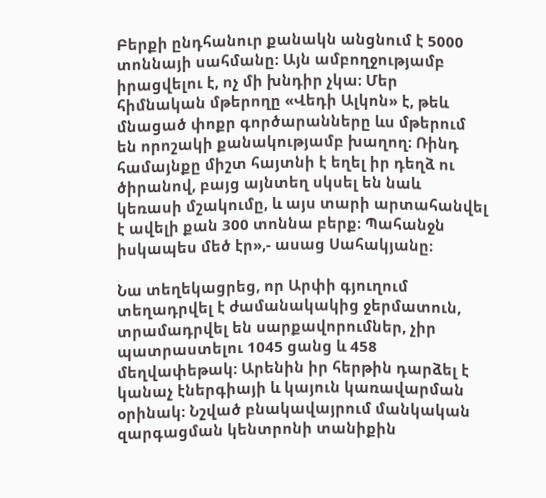Բերքի ընդհանուր քանակն անցնում է 5000 տոննայի սահմանը։ Այն ամբողջությամբ իրացվելու է, ոչ մի խնդիր չկա։ Մեր հիմնական մթերողը «Վեդի Ալկոն» է, թեև մնացած փոքր գործարանները ևս մթերում են որոշակի քանակությամբ խաղող։ Ռինդ համայնքը միշտ հայտնի է եղել իր դեղձ ու ծիրանով, բայց այնտեղ սկսել են նաև կեռասի մշակումը, և այս տարի արտահանվել է ավելի քան 300 տոննա բերք։ Պահանջն իսկապես մեծ էր»,- ասաց Սահակյանը։

Նա տեղեկացրեց, որ Արփի գյուղում տեղադրվել է ժամանակակից ջերմատուն, տրամադրվել են սարքավորումներ, չիր պատրաստելու 1045 ցանց և 458 մեղվափեթակ։ Արենին իր հերթին դարձել է կանաչ էներգիայի և կայուն կառավարման օրինակ։ Նշված բնակավայրում մանկական զարգացման կենտրոնի տանիքին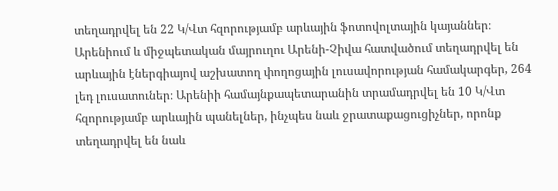տեղադրվել են 22 Կ/Վտ հզորությամբ արևային ֆոտովոլտային կայաններ։ Արենիում և միջպետական մայրուղու Արենի-Չիվա հատվածում տեղադրվել են արևային էներգիայով աշխատող փողոցային լուսավորության համակարգեր, 264 լեդ լուսատուներ։ Արենիի համայնքապետարանին տրամադրվել են 10 Կ/Վտ հզորությամբ արևային պանելներ, ինչպես նաև ջրատաքացուցիչներ, որոնք տեղադրվել են նաև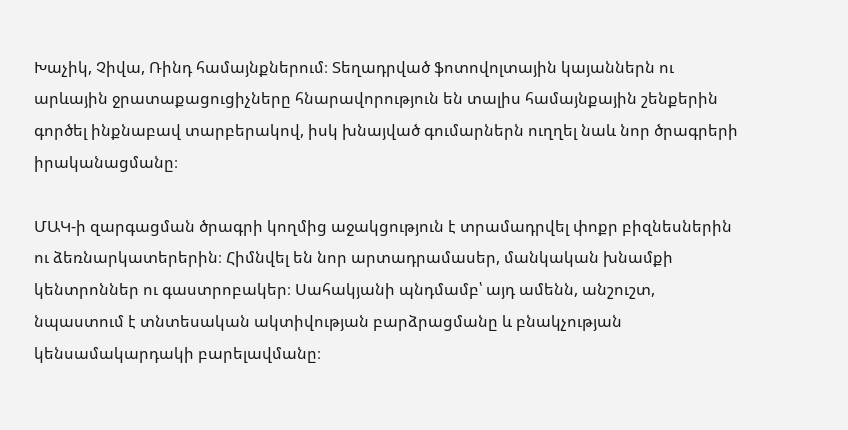Խաչիկ, Չիվա, Ռինդ համայնքներում։ Տեղադրված ֆոտովոլտային կայաններն ու արևային ջրատաքացուցիչները հնարավորություն են տալիս համայնքային շենքերին գործել ինքնաբավ տարբերակով, իսկ խնայված գումարներն ուղղել նաև նոր ծրագրերի իրականացմանը։

ՄԱԿ-ի զարգացման ծրագրի կողմից աջակցություն է տրամադրվել փոքր բիզնեսներին ու ձեռնարկատերերին։ Հիմնվել են նոր արտադրամասեր, մանկական խնամքի կենտրոններ ու գաստրոբակեր։ Սահակյանի պնդմամբ՝ այդ ամենն, անշուշտ, նպաստում է տնտեսական ակտիվության բարձրացմանը և բնակչության կենսամակարդակի բարելավմանը։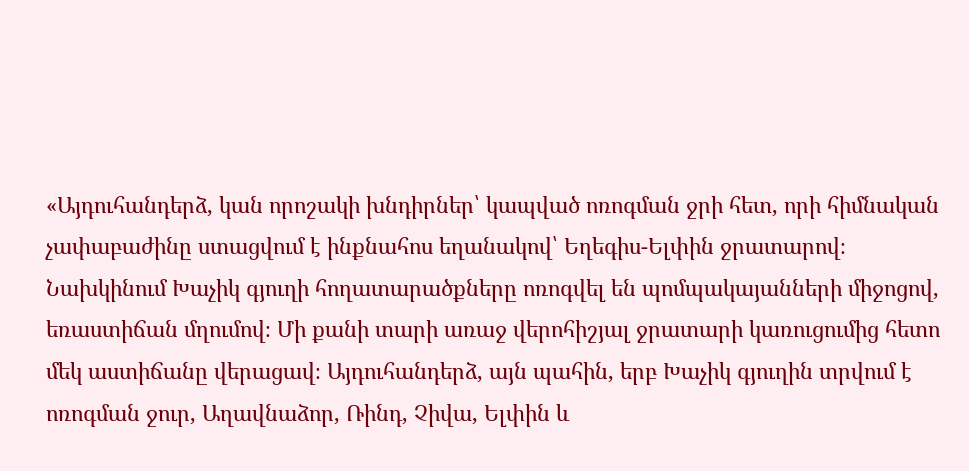«Այդուհանդերձ, կան որոշակի խնդիրներ՝ կապված ոռոգման ջրի հետ, որի հիմնական չափաբաժինը ստացվում է ինքնահոս եղանակով՝ Եղեգիս-Ելփին ջրատարով։ Նախկինում Խաչիկ գյուղի հողատարածքները ոռոգվել են պոմպակայանների միջոցով, եռաստիճան մղումով։ Մի քանի տարի առաջ վերոհիշյալ ջրատարի կառուցումից հետո մեկ աստիճանը վերացավ։ Այդուհանդերձ, այն պահին, երբ Խաչիկ գյուղին տրվում է ոռոգման ջուր, Աղավնաձոր, Ռինդ, Չիվա, Ելփին և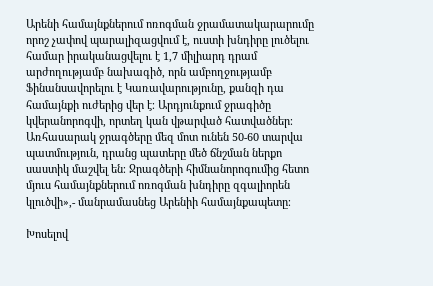Արենի համայնքներում ոռոգման ջրամատակարարումը որոշ չափով պարալիզացվում է, ուստի խնդիրը լուծելու համար իրականացվելու է 1,7 միլիարդ դրամ արժողությամբ նախագիծ, որն ամբողջությամբ Ֆինանսավորելու է Կառավարությունը, քանզի դա համայնքի ուժերից վեր է։ Արդյունքում ջրագիծը կվերանորոգվի, որտեղ կան վթարված հատվածներ։ Առհասարակ ջրագծերը մեզ մոտ ունեն 50-60 տարվա պատմություն, դրանց պատերը մեծ ճնշման ներքո սաստիկ մաշվել են։ Ջրագծերի հիմնանորոգումից հետո մյուս համայնքներում ոռոգման խնդիրը զգալիորեն կլուծվի»,- մանրամասնեց Արենիի համայնքապետը։

Խոսելով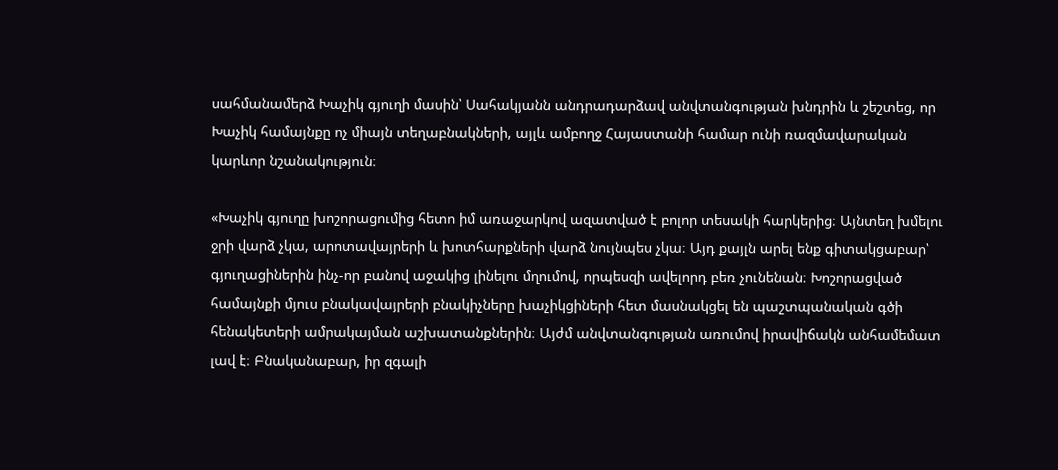սահմանամերձ Խաչիկ գյուղի մասին՝ Սահակյանն անդրադարձավ անվտանգության խնդրին և շեշտեց, որ Խաչիկ համայնքը ոչ միայն տեղաբնակների, այլև ամբողջ Հայաստանի համար ունի ռազմավարական կարևոր նշանակություն։

«Խաչիկ գյուղը խոշորացումից հետո իմ առաջարկով ազատված է բոլոր տեսակի հարկերից։ Այնտեղ խմելու ջրի վարձ չկա, արոտավայրերի և խոտհարքների վարձ նույնպես չկա։ Այդ քայլն արել ենք գիտակցաբար՝ գյուղացիներին ինչ-որ բանով աջակից լինելու մղումով, որպեսզի ավելորդ բեռ չունենան։ Խոշորացված համայնքի մյուս բնակավայրերի բնակիչները խաչիկցիների հետ մասնակցել են պաշտպանական գծի հենակետերի ամրակայման աշխատանքներին։ Այժմ անվտանգության առումով իրավիճակն անհամեմատ լավ է։ Բնականաբար, իր զգալի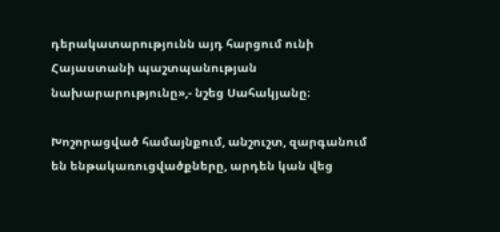դերակատարությունն այդ հարցում ունի Հայաստանի պաշտպանության նախարարությունը»,- նշեց Սահակյանը։

Խոշորացված համայնքում, անշուշտ, զարգանում են ենթակառուցվածքները, արդեն կան վեց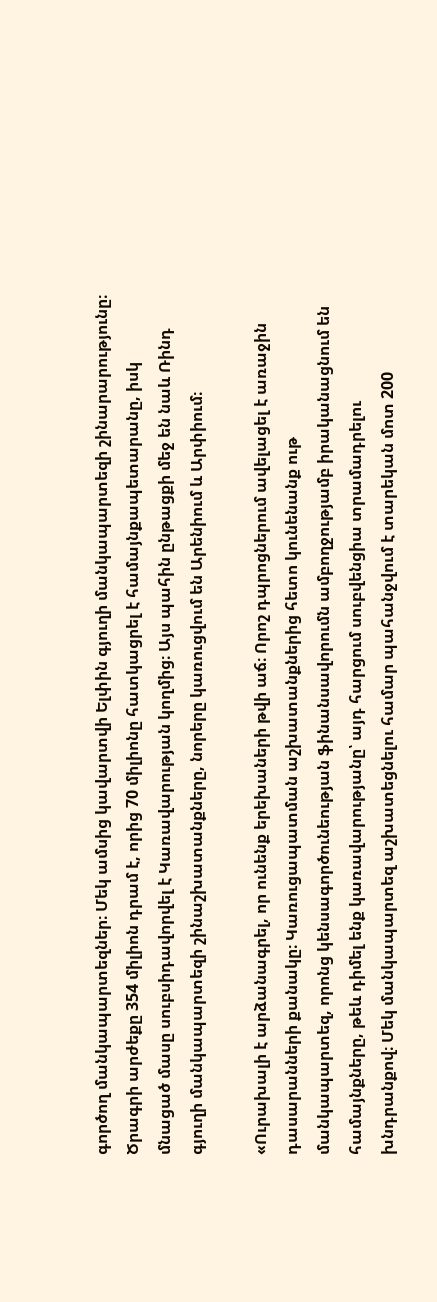գործող մանկապարտեզներ։ Մեկ ամսից կավարտվի Ելփին գյուղի մանկապարտեզի շինարարությունը։ Ծրագրի արժեքը 354 միլիոն դրամ է, որից 70 միլիոնը հատկացրել է համայնքապետարանը, իսկ մնացած մասը սուբսիդավորվել է Կառավարության կողմից։ Այս պահին ընթացքի մեջ են նաև Ռինդ գյուղի մանկապարտեզի շինաշխատանքները, նորերը կառուցվում են Արենիում և Արփիում։

«Ուրախալի է արձանագրել, որ ունենք երեխաների թվի աճ։ Որոշ դպրոցներում ավելացել է առաջին դասարանների քանակը։ Կառուցապատման աշխատանքներից հետո կունենանք ութ մանկապարտեզ, որոնց կենսագործունեության ֆինանսավորումն ամբողջությամբ իրականացնում են համայնքները, թեև դիմել ենք կառավարությանը՝ այդ հարցում սուբվենցիա տրամադրելու խնդրանքով։ Մեկ մանկապարտեզ աշխատեցնելու համար պահանջվում է տարեկան մոտ 200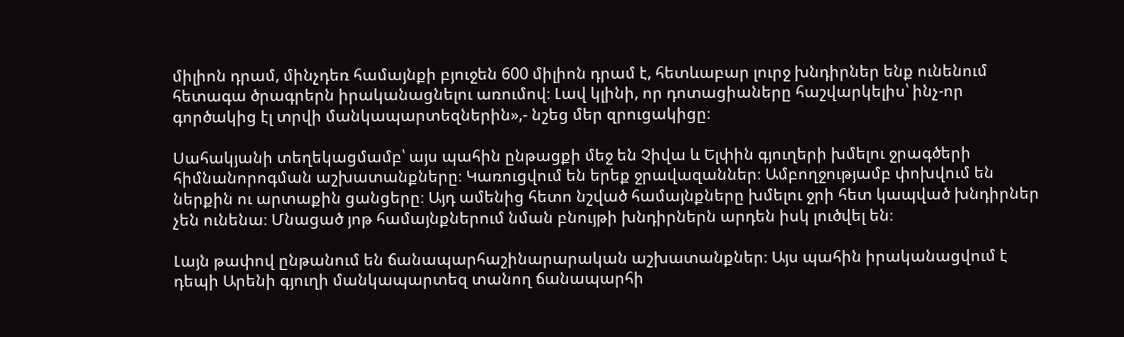միլիոն դրամ, մինչդեռ համայնքի բյուջեն 600 միլիոն դրամ է, հետևաբար լուրջ խնդիրներ ենք ունենում հետագա ծրագրերն իրականացնելու առումով։ Լավ կլինի, որ դոտացիաները հաշվարկելիս՝ ինչ-որ գործակից էլ տրվի մանկապարտեզներին»,- նշեց մեր զրուցակիցը։

Սահակյանի տեղեկացմամբ՝ այս պահին ընթացքի մեջ են Չիվա և Ելփին գյուղերի խմելու ջրագծերի հիմնանորոգման աշխատանքները։ Կառուցվում են երեք ջրավազաններ։ Ամբողջությամբ փոխվում են ներքին ու արտաքին ցանցերը։ Այդ ամենից հետո նշված համայնքները խմելու ջրի հետ կապված խնդիրներ չեն ունենա։ Մնացած յոթ համայնքներում նման բնույթի խնդիրներն արդեն իսկ լուծվել են։

Լայն թափով ընթանում են ճանապարհաշինարարական աշխատանքներ։ Այս պահին իրականացվում է դեպի Արենի գյուղի մանկապարտեզ տանող ճանապարհի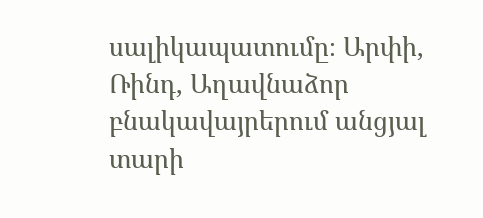սալիկապատումը։ Արփի, Ռինդ, Աղավնաձոր բնակավայրերում անցյալ տարի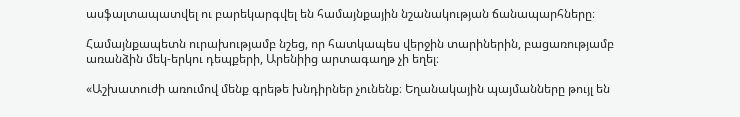ասֆալտապատվել ու բարեկարգվել են համայնքային նշանակության ճանապարհները։

Համայնքապետն ուրախությամբ նշեց, որ հատկապես վերջին տարիներին, բացառությամբ առանձին մեկ-երկու դեպքերի, Արենիից արտագաղթ չի եղել։

«Աշխատուժի առումով մենք գրեթե խնդիրներ չունենք։ Եղանակային պայմանները թույլ են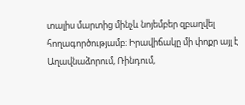տալիս մարտից մինչև նոյեմբեր զբաղվել հողագործությամբ։ Իրավիճակը մի փոքր այլ է Աղավնաձորում, Ռինդում,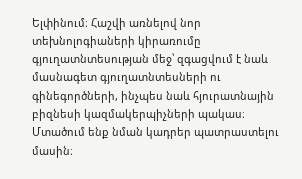Ելփինում։ Հաշվի առնելով նոր տեխնոլոգիաների կիրառումը գյուղատնտեսության մեջ՝ զգացվում է նաև մասնագետ գյուղատնտեսների ու գինեգործների, ինչպես նաև հյուրատնային բիզնեսի կազմակերպիչների պակաս։  Մտածում ենք նման կադրեր պատրաստելու մասին։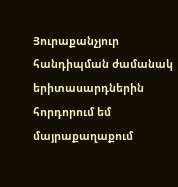Յուրաքանչյուր հանդիպման ժամանակ երիտասարդներին հորդորում եմ մայրաքաղաքում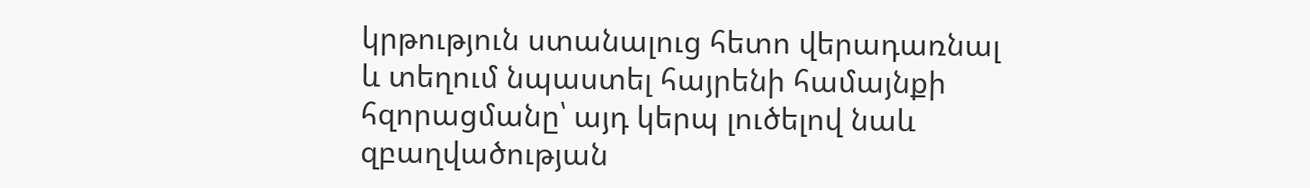կրթություն ստանալուց հետո վերադառնալ և տեղում նպաստել հայրենի համայնքի հզորացմանը՝ այդ կերպ լուծելով նաև զբաղվածության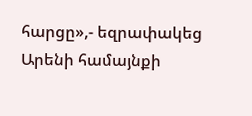հարցը»,- եզրափակեց Արենի համայնքի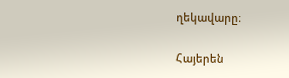ղեկավարը։

Հայերեն